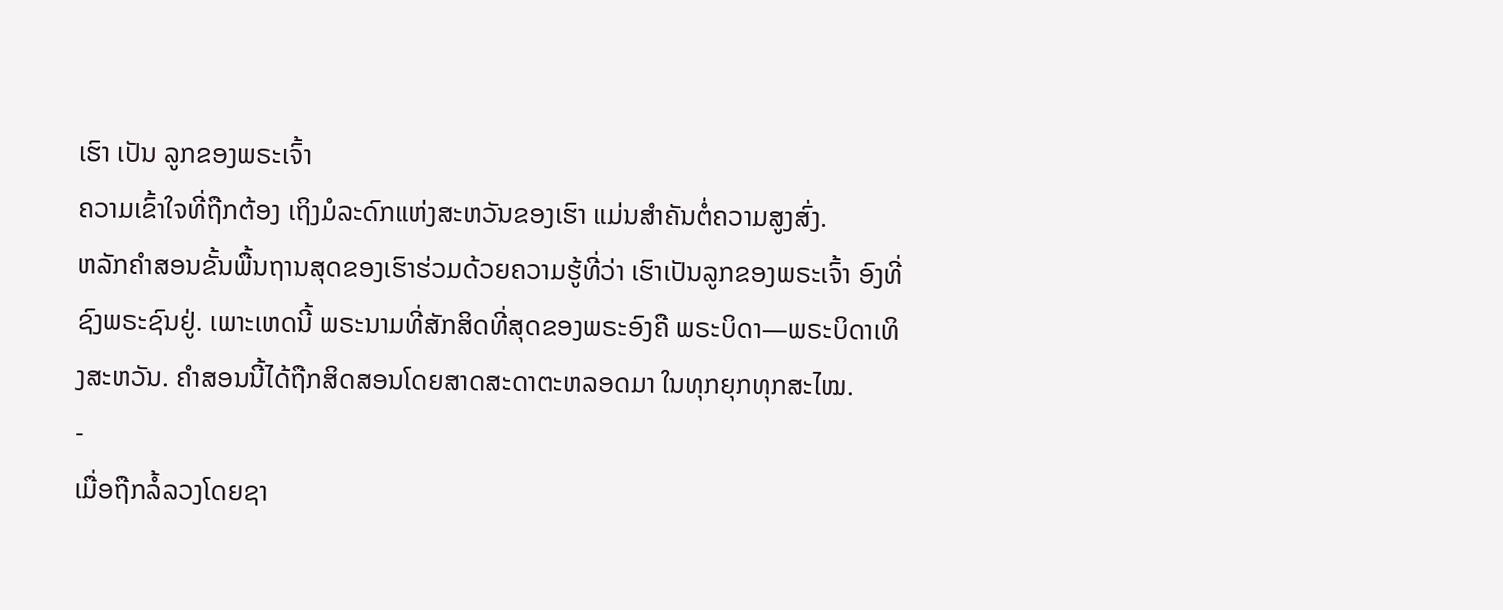ເຮົາ ເປັນ ລູກຂອງພຣະເຈົ້າ
ຄວາມເຂົ້າໃຈທີ່ຖືກຕ້ອງ ເຖິງມໍລະດົກແຫ່ງສະຫວັນຂອງເຮົາ ແມ່ນສຳຄັນຕໍ່ຄວາມສູງສົ່ງ.
ຫລັກຄຳສອນຂັ້ນພື້ນຖານສຸດຂອງເຮົາຮ່ວມດ້ວຍຄວາມຮູ້ທີ່ວ່າ ເຮົາເປັນລູກຂອງພຣະເຈົ້າ ອົງທີ່ຊົງພຣະຊົນຢູ່. ເພາະເຫດນີ້ ພຣະນາມທີ່ສັກສິດທີ່ສຸດຂອງພຣະອົງຄື ພຣະບິດາ—ພຣະບິດາເທິງສະຫວັນ. ຄຳສອນນີ້ໄດ້ຖືກສິດສອນໂດຍສາດສະດາຕະຫລອດມາ ໃນທຸກຍຸກທຸກສະໄໝ.
-
ເມື່ອຖືກລໍ້ລວງໂດຍຊາ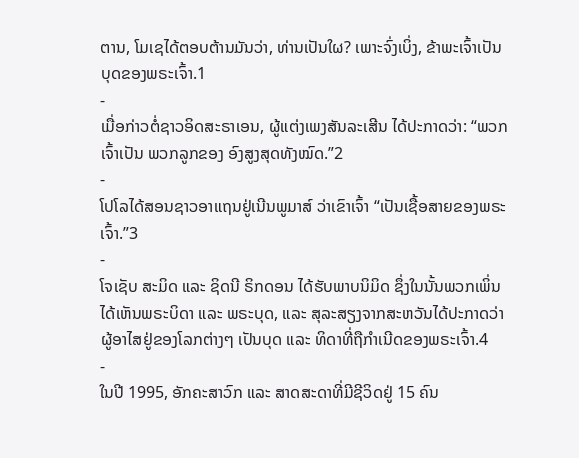ຕານ, ໂມເຊໄດ້ຕອບຕ້ານມັນວ່າ, ທ່ານເປັນໃຜ? ເພາະຈົ່ງເບິ່ງ, ຂ້າພະເຈົ້າເປັນບຸດຂອງພຣະເຈົ້າ.1
-
ເມື່ອກ່າວຕໍ່ຊາວອິດສະຣາເອນ, ຜູ້ແຕ່ງເພງສັນລະເສີນ ໄດ້ປະກາດວ່າ: “ພວກເຈົ້າເປັນ ພວກລູກຂອງ ອົງສູງສຸດທັງໝົດ.”2
-
ໂປໂລໄດ້ສອນຊາວອາແຖນຢູ່ເນີນພູມາສ໌ ວ່າເຂົາເຈົ້າ “ເປັນເຊື້ອສາຍຂອງພຣະເຈົ້າ.”3
-
ໂຈເຊັບ ສະມິດ ແລະ ຊິດນີ ຣິກດອນ ໄດ້ຮັບພາບນິມິດ ຊຶ່ງໃນນັ້ນພວກເພິ່ນໄດ້ເຫັນພຣະບິດາ ແລະ ພຣະບຸດ, ແລະ ສຸລະສຽງຈາກສະຫວັນໄດ້ປະກາດວ່າ ຜູ້ອາໄສຢູ່ຂອງໂລກຕ່າງໆ ເປັນບຸດ ແລະ ທິດາທີ່ຖືກຳເນີດຂອງພຣະເຈົ້າ.4
-
ໃນປີ 1995, ອັກຄະສາວົກ ແລະ ສາດສະດາທີ່ມີຊີວິດຢູ່ 15 ຄົນ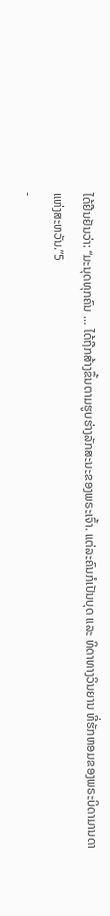ໄດ້ຢືນຢັນວ່າ: “ມະນຸດທຸກຄົນ … ໄດ້ຖືກສ້າງຂຶ້ນຕາມຮູບຮ່າງລັກສະນະຂອງພຣະເຈົ້າ. ແຕ່ລະຄົນກໍເປັນບຸດ ແລະ ທິດາທາງວິນຍານ ທີ່ຮັກຫອມຂອງພຣະບິດາມານດາແຫ່ງສະຫວັນ.”5
-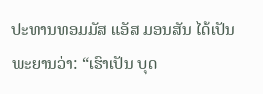ປະທານທອມມັສ ແອັສ ມອນສັນ ໄດ້ເປັນພະຍານວ່າ: “ເຮົາເປັນ ບຸດ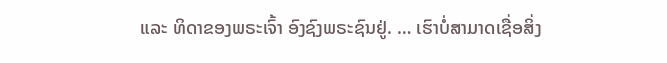ແລະ ທິດາຂອງພຣະເຈົ້າ ອົງຊົງພຣະຊົນຢູ່. … ເຮົາບໍ່ສາມາດເຊື່ອສິ່ງ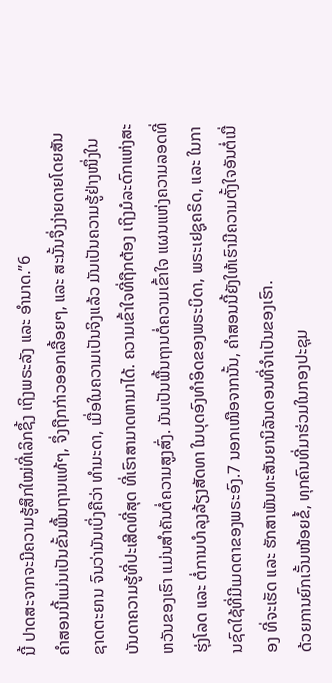ນີ້ ປາດສະຈາກຈະມີຄວາມຮູ້ສຶກໃໝ່ທີ່ເລິກຊຶ້ງ ເຖິງພຣະລັງ ແລະ ອຳນາດ.”6
ຄຳສອນນີ້ແມ່ນເປັນຂັ້ນພື້ນຖານແທ້ໆ, ຈຶ່ງຖືກກ່າວອອກເລື້ອຍໆ, ແລະ ສະນັ້ນຈຶ່ງງ່າຍດາຍໂດຍສັນຊາດຕະຍານ ຈົນວ່າມັນເບິ່ງຄືວ່າ ທຳມະດາ, ເມື່ອໃນຄວາມເປັນຈິງແລ້ວ ມັນເປັນຄວາມຮູ້ຢ່າງໜຶ່ງໃນບັນດາຄວາມຮູ້ທີ່ປະເສີດທີ່ສຸດ ທີ່ເຮົາສາມາດຫາມາໄດ້. ຄວາມເຂົ້າໃຈທີ່ຖືກຕ້ອງ ເຖິງມໍລະດົກແຫ່ງສະຫວັນຂອງເຮົາ ແມ່ນສຳຄັນຕໍ່ຄວາມສູງສົ່ງ. ມັນເປັນພື້ນຖານຕໍ່ຄວາມເຂົ້າໃຈ ແຜນແຫ່ງຄວາມລອດທີ່ຮຸ່ງໂລດ ແລະ ຕໍ່ການບຳລຸງລ້ຽງສັດທາ ໃນບຸດອົງທຳອິດຂອງພຣະບິດາ, ພຣະເຢຊູຄຣິດ, ແລະ ໃນການຊົດໃຊ້ທີ່ມີເມດຕາຂອງພຣະອົງ.7 ນອກເໜືອຈາກນັ້ນ, ຄຳສອນນີ້ຍັງໃຫ້ເຮົາມີຄວາມຕັ້ງໃຈອັນຕໍ່ເນື່ອງ ທີ່ຈະເຮັດ ແລະ ຮັກສາພັນທະສັນຍານິລັນດອນທີ່ຈຳເປັນຂອງເຮົາ.
ດ້ວຍການຍົກເວັ້ນໜ້ອຍຂໍ້, ທຸກຄົນທີ່ມາຮ່ວມໃນກອງປະຊຸມ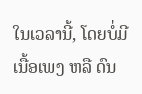ໃນເວລານີ້, ໂດຍບໍ່ມີເນື້ອເພງ ຫລື ດົນ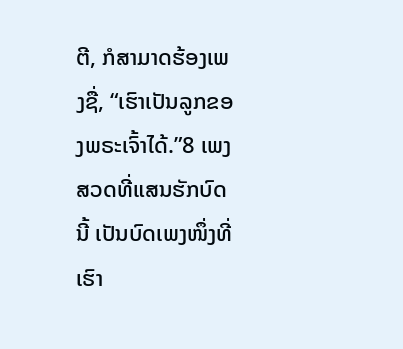ຕີ, ກໍສາມາດຮ້ອງເພງຊື່, “ເຮົາເປັນລູກຂອງພຣະເຈົ້າໄດ້.”8 ເພງສວດທີ່ແສນຮັກບົດນີ້ ເປັນບົດເພງໜຶ່ງທີ່ເຮົາ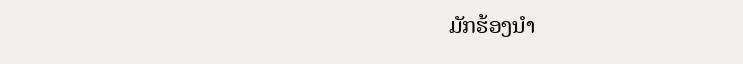ມັກຮ້ອງນຳ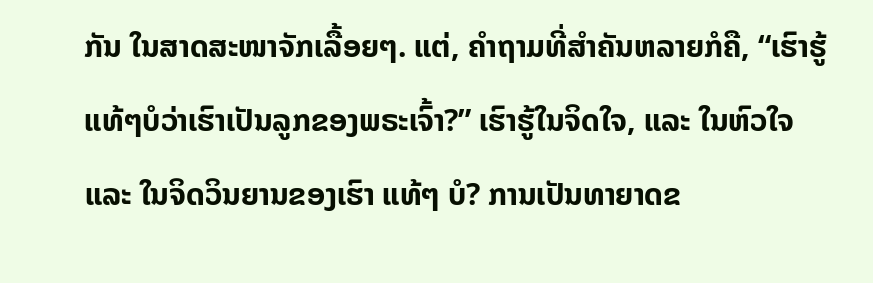ກັນ ໃນສາດສະໜາຈັກເລື້ອຍໆ. ແຕ່, ຄຳຖາມທີ່ສຳຄັນຫລາຍກໍຄື, “ເຮົາຮູ້ແທ້ໆບໍວ່າເຮົາເປັນລູກຂອງພຣະເຈົ້າ?” ເຮົາຮູ້ໃນຈິດໃຈ, ແລະ ໃນຫົວໃຈ ແລະ ໃນຈິດວິນຍານຂອງເຮົາ ແທ້ໆ ບໍ? ການເປັນທາຍາດຂ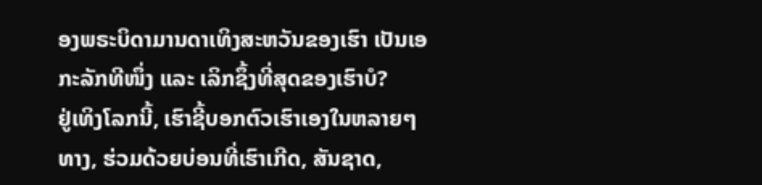ອງພຣະບິດາມານດາເທິງສະຫວັນຂອງເຮົາ ເປັນເອກະລັກທີໜຶ່ງ ແລະ ເລິກຊຶ້ງທີ່ສຸດຂອງເຮົາບໍ?
ຢູ່ເທິງໂລກນີ້, ເຮົາຊີ້ບອກຕົວເຮົາເອງໃນຫລາຍໆທາງ, ຮ່ວມດ້ວຍບ່ອນທີ່ເຮົາເກີດ, ສັນຊາດ,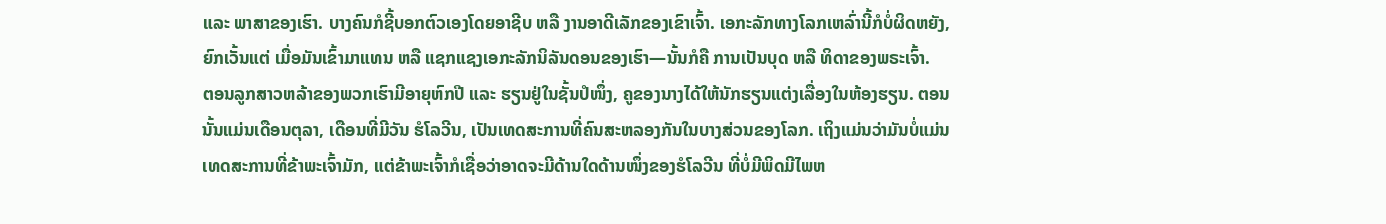ແລະ ພາສາຂອງເຮົາ. ບາງຄົນກໍຊີ້ບອກຕົວເອງໂດຍອາຊີບ ຫລື ງານອາດີເລັກຂອງເຂົາເຈົ້າ. ເອກະລັກທາງໂລກເຫລົ່ານີ້ກໍບໍ່ຜິດຫຍັງ, ຍົກເວັ້ນແຕ່ ເມື່ອມັນເຂົ້າມາແທນ ຫລື ແຊກແຊງເອກະລັກນິລັນດອນຂອງເຮົາ—ນັ້ນກໍຄື ການເປັນບຸດ ຫລື ທິດາຂອງພຣະເຈົ້າ.
ຕອນລູກສາວຫລ້າຂອງພວກເຮົາມີອາຍຸຫົກປີ ແລະ ຮຽນຢູ່ໃນຊັ້ນປໍໜຶ່ງ, ຄູຂອງນາງໄດ້ໃຫ້ນັກຮຽນແຕ່ງເລື່ອງໃນຫ້ອງຮຽນ. ຕອນນັ້ນແມ່ນເດືອນຕຸລາ, ເດືອນທີ່ມີວັນ ຮໍໂລວີນ, ເປັນເທດສະການທີ່ຄົນສະຫລອງກັນໃນບາງສ່ວນຂອງໂລກ. ເຖິງແມ່ນວ່າມັນບໍ່ແມ່ນເທດສະການທີ່ຂ້າພະເຈົ້າມັກ, ແຕ່ຂ້າພະເຈົ້າກໍເຊື່ອວ່າອາດຈະມີດ້ານໃດດ້ານໜຶ່ງຂອງຮໍໂລວີນ ທີ່ບໍ່ມີພິດມີໄພຫ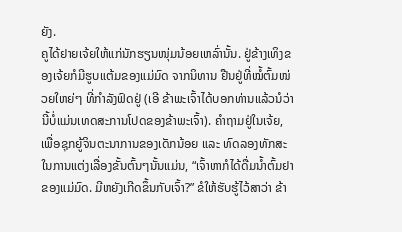ຍັງ.
ຄູໄດ້ຢາຍເຈ້ຍໃຫ້ແກ່ນັກຮຽນໜຸ່ມນ້ອຍເຫລົ່ານັ້ນ. ຢູ່ຂ້າງເທິງຂອງເຈ້ຍກໍມີຮູບແຕ້ມຂອງແມ່ມົດ ຈາກນິທານ ຢືນຢູ່ທີ່ໝໍ້ຕົ້ມໜ່ວຍໃຫຍ່ໆ ທີ່ກຳລັງຟົດຢູ່ (ເອີ ຂ້າພະເຈົ້າໄດ້ບອກທ່ານແລ້ວນໍວ່າ ນີ້ບໍ່ແມ່ນເທດສະການໂປດຂອງຂ້າພະເຈົ້າ). ຄຳຖາມຢູ່ໃນເຈ້ຍ, ເພື່ອຊຸກຍູ້ຈິນຕະນາການຂອງເດັກນ້ອຍ ແລະ ທົດລອງທັກສະໃນການແຕ່ງເລື່ອງຂັ້ນຕົ້ນໆນັ້ນແມ່ນ, “ເຈົ້າຫາກໍໄດ້ດື່ມນ້ຳຕົ້ມຢາຂອງແມ່ມົດ. ມີຫຍັງເກີດຂຶ້ນກັບເຈົ້າ?” ຂໍໃຫ້ຮັບຮູ້ໄວ້ສາວ່າ ຂ້າ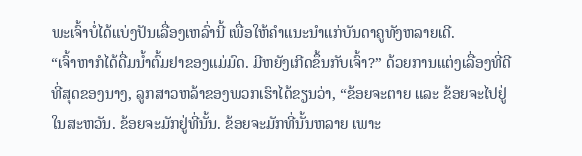ພະເຈົ້າບໍ່ໄດ້ແບ່ງປັນເລື່ອງເຫລົ່ານີ້ ເພື່ອໃຫ້ຄຳແນະນຳແກ່ບັນດາຄູທັງຫລາຍເດີ.
“ເຈົ້າຫາກໍໄດ້ດື່ມນ້ຳຕົ້ມຢາຂອງແມ່ມົດ. ມີຫຍັງເກີດຂຶ້ນກັບເຈົ້າ?” ດ້ວຍການແຕ່ງເລື່ອງທີ່ດີທີ່ສຸດຂອງນາງ, ລູກສາວຫລ້າຂອງພວກເຮົາໄດ້ຂຽນວ່າ, “ຂ້ອຍຈະຕາຍ ແລະ ຂ້ອຍຈະໄປຢູ່ໃນສະຫວັນ. ຂ້ອຍຈະມັກຢູ່ທີ່ນັ້ນ. ຂ້ອຍຈະມັກທີ່ນັ້ນຫລາຍ ເພາະ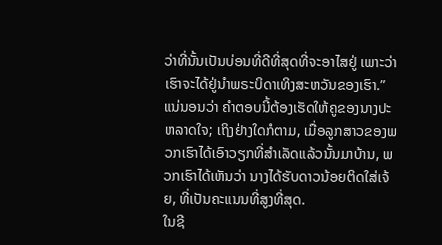ວ່າທີ່ນັ້ນເປັນບ່ອນທີ່ດີທີ່ສຸດທີ່ຈະອາໄສຢູ່ ເພາະວ່າເຮົາຈະໄດ້ຢູ່ນຳພຣະບິດາເທິງສະຫວັນຂອງເຮົາ.” ແນ່ນອນວ່າ ຄຳຕອບນີ້ຕ້ອງເຮັດໃຫ້ຄູຂອງນາງປະຫລາດໃຈ; ເຖິງຢ່າງໃດກໍຕາມ, ເມື່ອລູກສາວຂອງພວກເຮົາໄດ້ເອົາວຽກທີ່ສຳເລັດແລ້ວນັ້ນມາບ້ານ, ພວກເຮົາໄດ້ເຫັນວ່າ ນາງໄດ້ຮັບດາວນ້ອຍຕິດໃສ່ເຈ້ຍ, ທີ່ເປັນຄະແນນທີ່ສູງທີ່ສຸດ.
ໃນຊີ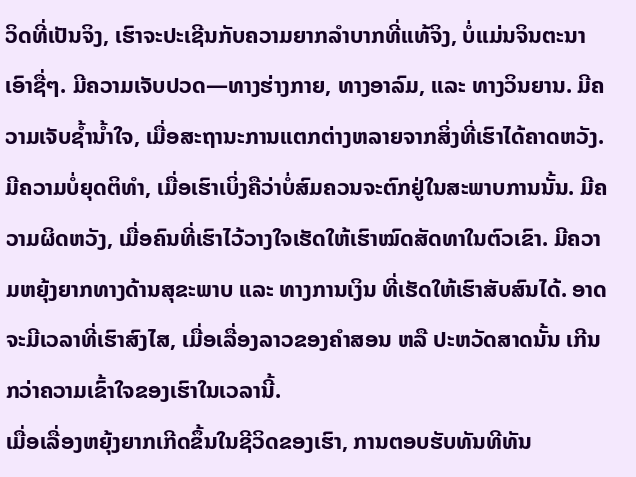ວິດທີ່ເປັນຈິງ, ເຮົາຈະປະເຊີນກັບຄວາມຍາກລຳບາກທີ່ແທ້ຈິງ, ບໍ່ແມ່ນຈິນຕະນາເອົາຊື່ໆ. ມີຄວາມເຈັບປວດ—ທາງຮ່າງກາຍ, ທາງອາລົມ, ແລະ ທາງວິນຍານ. ມີຄວາມເຈັບຊ້ຳນ້ຳໃຈ, ເມື່ອສະຖານະການແຕກຕ່າງຫລາຍຈາກສິ່ງທີ່ເຮົາໄດ້ຄາດຫວັງ. ມີຄວາມບໍ່ຍຸດຕິທຳ, ເມື່ອເຮົາເບິ່ງຄືວ່າບໍ່ສົມຄວນຈະຕົກຢູ່ໃນສະພາບການນັ້ນ. ມີຄວາມຜິດຫວັງ, ເມື່ອຄົນທີ່ເຮົາໄວ້ວາງໃຈເຮັດໃຫ້ເຮົາໝົດສັດທາໃນຕົວເຂົາ. ມີຄວາມຫຍຸ້ງຍາກທາງດ້ານສຸຂະພາບ ແລະ ທາງການເງິນ ທີ່ເຮັດໃຫ້ເຮົາສັບສົນໄດ້. ອາດຈະມີເວລາທີ່ເຮົາສົງໄສ, ເມື່ອເລື່ອງລາວຂອງຄຳສອນ ຫລື ປະຫວັດສາດນັ້ນ ເກີນກວ່າຄວາມເຂົ້າໃຈຂອງເຮົາໃນເວລານີ້.
ເມື່ອເລື່ອງຫຍຸ້ງຍາກເກີດຂຶ້ນໃນຊີວິດຂອງເຮົາ, ການຕອບຮັບທັນທີທັນ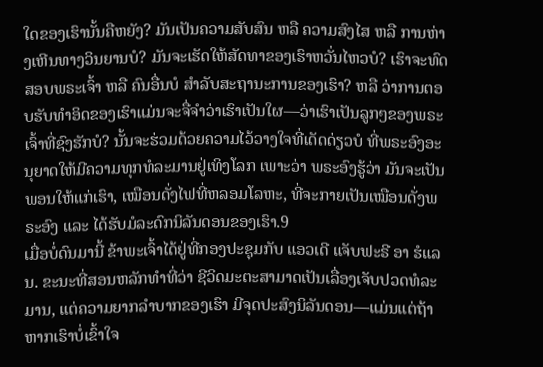ໃດຂອງເຮົານັ້ນຄືຫຍັງ? ມັນເປັນຄວາມສັບສົນ ຫລື ຄວາມສົງໄສ ຫລື ການຫ່າງເຫີນທາງວິນຍານບໍ? ມັນຈະເຮັດໃຫ້ສັດທາຂອງເຮົາຫວັ່ນໄຫວບໍ? ເຮົາຈະທົດສອບພຣະເຈົ້າ ຫລື ຄົນອື່ນບໍ ສຳລັບສະຖານະການຂອງເຮົາ? ຫລື ວ່າການຕອບຮັບທຳອິດຂອງເຮົາແມ່ນຈະຈື່ຈຳວ່າເຮົາເປັນໃຜ—ວ່າເຮົາເປັນລູກໆຂອງພຣະເຈົ້າທີ່ຊົງຮັກບໍ? ນັ້ນຈະຮ່ວມດ້ວຍຄວາມໄວ້ວາງໃຈທີ່ເດັດດ່ຽວບໍ ທີ່ພຣະອົງອະນຸຍາດໃຫ້ມີຄວາມທຸກທໍລະມານຢູ່ເທິງໂລກ ເພາະວ່າ ພຣະອົງຮູ້ວ່າ ມັນຈະເປັນພອນໃຫ້ແກ່ເຮົາ, ເໝືອນດັ່ງໄຟທີ່ຫລອມໂລຫະ, ທີ່ຈະກາຍເປັນເໝືອນດັ່ງພຣະອົງ ແລະ ໄດ້ຮັບມໍລະດົກນິລັນດອນຂອງເຮົາ.9
ເມື່ອບໍ່ດົນມານີ້ ຂ້າພະເຈົ້າໄດ້ຢູ່ທີ່ກອງປະຊຸມກັບ ແອວເດີ ແຈັບຟະຣີ ອາ ຮໍແລນ. ຂະນະທີ່ສອນຫລັກທຳທີ່ວ່າ ຊີວິດມະຕະສາມາດເປັນເລື່ອງເຈັບປວດທໍລະມານ, ແຕ່ຄວາມຍາກລຳບາກຂອງເຮົາ ມີຈຸດປະສົງນິລັນດອນ—ແມ່ນແຕ່ຖ້າຫາກເຮົາບໍ່ເຂົ້າໃຈ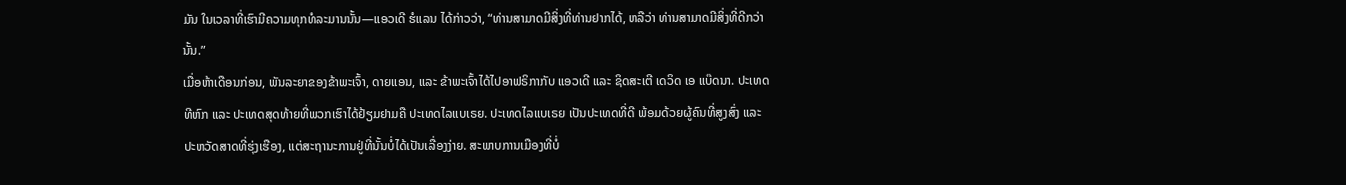ມັນ ໃນເວລາທີ່ເຮົາມີຄວາມທຸກທໍລະມານນັ້ນ—ແອວເດີ ຮໍແລນ ໄດ້ກ່າວວ່າ, “ທ່ານສາມາດມີສິ່ງທີ່ທ່ານຢາກໄດ້, ຫລືວ່າ ທ່ານສາມາດມີສິ່ງທີ່ດີກວ່ານັ້ນ.”
ເມື່ອຫ້າເດືອນກ່ອນ, ພັນລະຍາຂອງຂ້າພະເຈົ້າ, ດາຍແອນ, ແລະ ຂ້າພະເຈົ້າໄດ້ໄປອາຟຣິກາກັບ ແອວເດີ ແລະ ຊິດສະເຕີ ເດວິດ ເອ ແບ໊ດນາ. ປະເທດທີຫົກ ແລະ ປະເທດສຸດທ້າຍທີ່ພວກເຮົາໄດ້ຢ້ຽມຢາມຄື ປະເທດໄລແບເຣຍ. ປະເທດໄລແບເຣຍ ເປັນປະເທດທີ່ດີ ພ້ອມດ້ວຍຜູ້ຄົນທີ່ສູງສົ່ງ ແລະ ປະຫວັດສາດທີ່ຮຸ່ງເຮືອງ, ແຕ່ສະຖານະການຢູ່ທີ່ນັ້ນບໍ່ໄດ້ເປັນເລື່ອງງ່າຍ. ສະພາບການເມືອງທີ່ບໍ່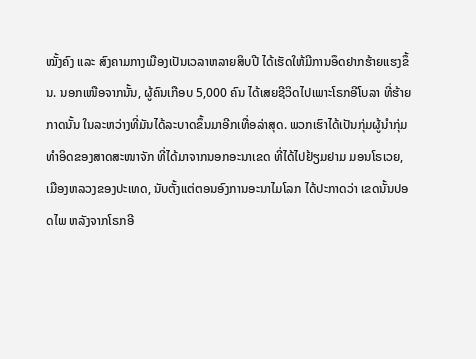ໝັ້ງຄົງ ແລະ ສົງຄາມກາງເມືອງເປັນເວລາຫລາຍສິບປີ ໄດ້ເຮັດໃຫ້ມີການອຶດຢາກຮ້າຍແຮງຂຶ້ນ. ນອກເໜືອຈາກນັ້ນ, ຜູ້ຄົນເກືອບ 5,000 ຄົນ ໄດ້ເສຍຊີວິດໄປເພາະໂຣກອີໂບລາ ທີ່ຮ້າຍກາດນັ້ນ ໃນລະຫວ່າງທີ່ມັນໄດ້ລະບາດຂຶ້ນມາອີກເທື່ອລ່າສຸດ. ພວກເຮົາໄດ້ເປັນກຸ່ມຜູ້ນຳກຸ່ມທຳອິດຂອງສາດສະໜາຈັກ ທີ່ໄດ້ມາຈາກນອກອະນາເຂດ ທີ່ໄດ້ໄປຢ້ຽມຢາມ ມອນໂຣເວຍ, ເມືອງຫລວງຂອງປະເທດ, ນັບຕັ້ງແຕ່ຕອນອົງການອະນາໄມໂລກ ໄດ້ປະກາດວ່າ ເຂດນັ້ນປອດໄພ ຫລັງຈາກໂຣກອີ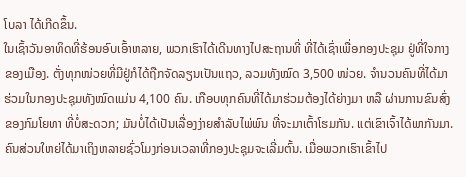ໂບລາ ໄດ້ເກີດຂຶ້ນ.
ໃນເຊົ້າວັນອາທິດທີ່ຮ້ອນອົບເອົ້າຫລາຍ, ພວກເຮົາໄດ້ເດີນທາງໄປສະຖານທີ່ ທີ່ໄດ້ເຊົ່າເພື່ອກອງປະຊຸມ ຢູ່ທີ່ໃຈກາງຂອງເມືອງ. ຕັ່ງທຸກໜ່ວຍທີ່ມີຢູ່ກໍໄດ້ຖືກຈັດລຽນເປັນແຖວ, ລວມທັງໝົດ 3,500 ໜ່ວຍ. ຈຳນວນຄົນທີ່ໄດ້ມາຮ່ວມໃນກອງປະຊຸມທັງໝົດແມ່ນ 4,100 ຄົນ. ເກືອບທຸກຄົນທີ່ໄດ້ມາຮ່ວມຕ້ອງໄດ້ຍ່າງມາ ຫລື ຜ່ານການຂົນສົ່ງ ຂອງກົມໂຍທາ ທີ່ບໍ່ສະດວກ; ມັນບໍ່ໄດ້ເປັນເລື່ອງງ່າຍສຳລັບໄພ່ພົນ ທີ່ຈະມາເຕົ້າໂຮມກັນ. ແຕ່ເຂົາເຈົ້າໄດ້ພາກັນມາ. ຄົນສ່ວນໃຫຍ່ໄດ້ມາເຖິງຫລາຍຊົ່ວໂມງກ່ອນເວລາທີ່ກອງປະຊຸມຈະເລີ່ມຕົ້ນ. ເມື່ອພວກເຮົາເຂົ້າໄປ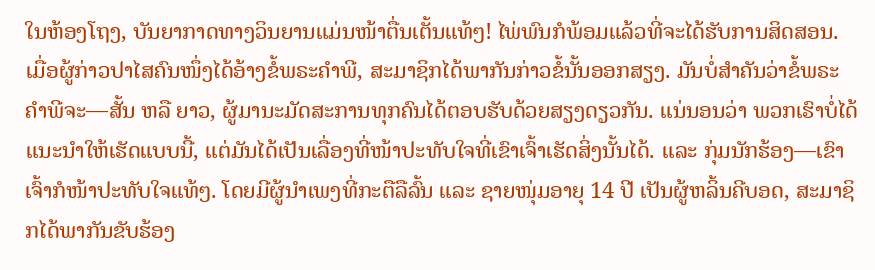ໃນຫ້ອງໂຖງ, ບັນຍາກາດທາງວິນຍານແມ່ນໜ້າຕື່ນເຕັ້ນແທ້ໆ! ໄພ່ພົນກໍພ້ອມແລ້ວທີ່ຈະໄດ້ຮັບການສິດສອນ.
ເມື່ອຜູ້ກ່າວປາໄສຄົນໜຶ່ງໄດ້ອ້າງຂໍ້ພຣະຄຳພີ, ສະມາຊິກໄດ້ພາກັນກ່າວຂໍ້ນັ້ນອອກສຽງ. ມັນບໍ່ສຳຄັນວ່າຂໍ້ພຣະຄຳພີຈະ—ສັ້ນ ຫລື ຍາວ, ຜູ້ມານະມັດສະການທຸກຄົນໄດ້ຕອບຮັບດ້ວຍສຽງດຽວກັນ. ແນ່ນອນວ່າ ພວກເຮົາບໍ່ໄດ້ແນະນຳໃຫ້ເຮັດແບບນີ້, ແຕ່ມັນໄດ້ເປັນເລື່ອງທີ່ໜ້າປະທັບໃຈທີ່ເຂົາເຈົ້າເຮັດສິ່ງນັ້ນໄດ້. ແລະ ກຸ່ມນັກຮ້ອງ—ເຂົາເຈົ້າກໍໜ້າປະທັບໃຈແທ້ໆ. ໂດຍມີຜູ້ນຳເພງທີ່ກະຕືລືລົ້ນ ແລະ ຊາຍໜຸ່ມອາຍຸ 14 ປີ ເປັນຜູ້ຫລິ້ນຄີບອດ, ສະມາຊິກໄດ້ພາກັນຂັບຮ້ອງ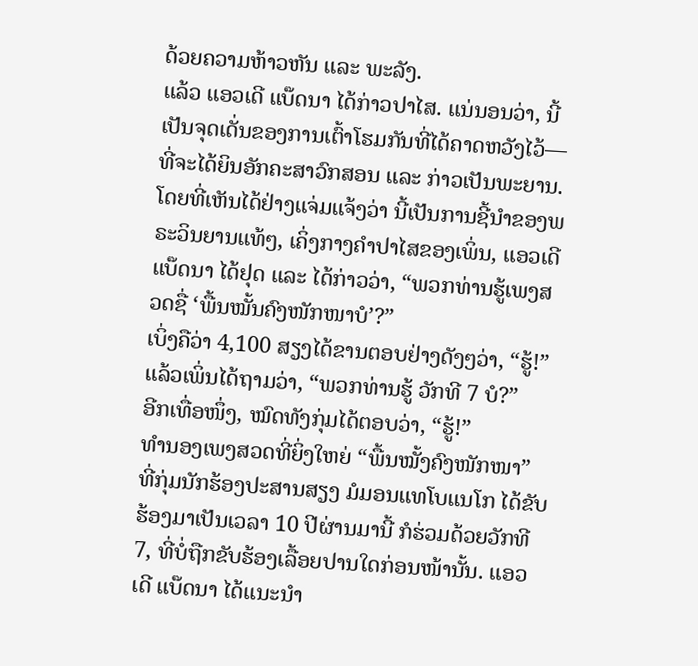ດ້ວຍຄວາມຫ້າວຫັນ ແລະ ພະລັງ.
ແລ້ວ ແອວເດີ ແບ໊ດນາ ໄດ້ກ່າວປາໄສ. ແນ່ນອນວ່າ, ນີ້ເປັນຈຸດເດັ່ນຂອງການເຕົ້າໂຮມກັນທີ່ໄດ້ຄາດຫວັງໄວ້—ທີ່ຈະໄດ້ຍິນອັກຄະສາວົກສອນ ແລະ ກ່າວເປັນພະຍານ. ໂດຍທີ່ເຫັນໄດ້ຢ່າງແຈ່ມແຈ້ງວ່າ ນີ້ເປັນການຊີ້ນຳຂອງພຣະວິນຍານແທ້ໆ, ເຄິ່ງກາງຄຳປາໄສຂອງເພິ່ນ, ແອວເດີແບ໊ດນາ ໄດ້ຢຸດ ແລະ ໄດ້ກ່າວວ່າ, “ພວກທ່ານຮູ້ເພງສວດຊື່ ‘ພື້ນໝັ້ນຄົງໜັກໜາບໍ’?”
ເບິ່ງຄືວ່າ 4,100 ສຽງໄດ້ຂານຕອບຢ່າງດັງໆວ່າ, “ຮູ້!”
ແລ້ວເພິ່ນໄດ້ຖາມວ່າ, “ພວກທ່ານຮູ້ ວັກທີ 7 ບໍ?”
ອີກເທື່ອໜຶ່ງ, ໝົດທັງກຸ່ມໄດ້ຕອບວ່າ, “ຮູ້!”
ທຳນອງເພງສວດທີ່ຍິ່ງໃຫຍ່ “ພື້ນໝັ້ງຄົງໜັກໜາ” ທີ່ກຸ່ມນັກຮ້ອງປະສານສຽງ ມໍມອນແທໂບແນໂກ ໄດ້ຂັບຮ້ອງມາເປັນເວລາ 10 ປີຜ່ານມານີ້ ກໍຮ່ວມດ້ວຍວັກທີ 7, ທີ່ບໍ່ຖືກຂັບຮ້ອງເລື້ອຍປານໃດກ່ອນໜ້ານັ້ນ. ແອວເດີ ແບ໊ດນາ ໄດ້ແນະນຳ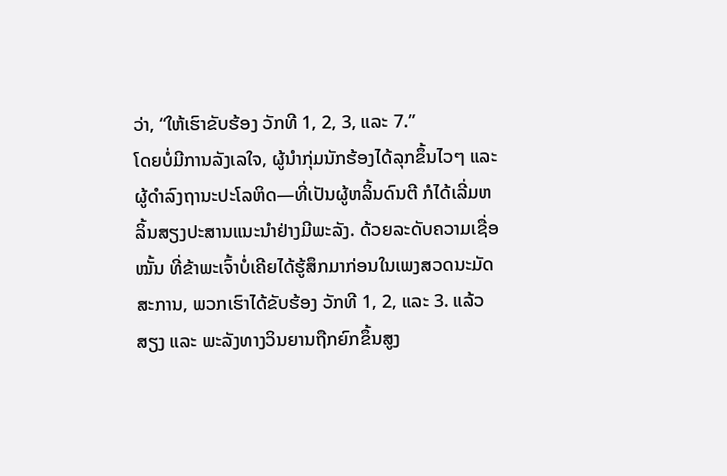ວ່າ, “ໃຫ້ເຮົາຂັບຮ້ອງ ວັກທີ 1, 2, 3, ແລະ 7.”
ໂດຍບໍ່ມີການລັງເລໃຈ, ຜູ້ນຳກຸ່ມນັກຮ້ອງໄດ້ລຸກຂຶ້ນໄວໆ ແລະ ຜູ້ດຳລົງຖານະປະໂລຫິດ—ທີ່ເປັນຜູ້ຫລິ້ນດົນຕີ ກໍໄດ້ເລີ່ມຫລິ້ນສຽງປະສານແນະນຳຢ່າງມີພະລັງ. ດ້ວຍລະດັບຄວາມເຊື່ອໝັ້ນ ທີ່ຂ້າພະເຈົ້າບໍ່ເຄີຍໄດ້ຮູ້ສຶກມາກ່ອນໃນເພງສວດນະມັດສະການ, ພວກເຮົາໄດ້ຂັບຮ້ອງ ວັກທີ 1, 2, ແລະ 3. ແລ້ວສຽງ ແລະ ພະລັງທາງວິນຍານຖືກຍົກຂຶ້ນສູງ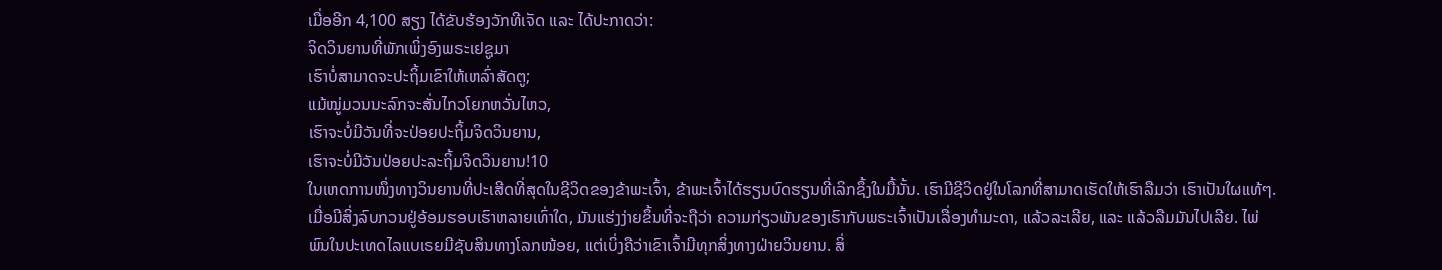ເມື່ອອີກ 4,100 ສຽງ ໄດ້ຂັບຮ້ອງວັກທີເຈັດ ແລະ ໄດ້ປະກາດວ່າ:
ຈິດວິນຍານທີ່ພັກເພິ່ງອົງພຣະເຢຊູມາ
ເຮົາບໍ່ສາມາດຈະປະຖິ້ມເຂົາໃຫ້ເຫລົ່າສັດຕູ;
ແມ້ໝູ່ມວນນະລົກຈະສັ່ນໄກວໂຍກຫວັ່ນໄຫວ,
ເຮົາຈະບໍ່ມີວັນທີ່ຈະປ່ອຍປະຖິ້ມຈິດວິນຍານ,
ເຮົາຈະບໍ່ມີວັນປ່ອຍປະລະຖິ້ມຈິດວິນຍານ!10
ໃນເຫດການໜຶ່ງທາງວິນຍານທີ່ປະເສີດທີ່ສຸດໃນຊີວິດຂອງຂ້າພະເຈົ້າ, ຂ້າພະເຈົ້າໄດ້ຮຽນບົດຮຽນທີ່ເລິກຊຶ້ງໃນມື້ນັ້ນ. ເຮົາມີຊີວິດຢູ່ໃນໂລກທີ່ສາມາດເຮັດໃຫ້ເຮົາລືມວ່າ ເຮົາເປັນໃຜແທ້ໆ. ເມື່ອມີສິ່ງລົບກວນຢູ່ອ້ອມຮອບເຮົາຫລາຍເທົ່າໃດ, ມັນແຮ່ງງ່າຍຂຶ້ນທີ່ຈະຖືວ່າ ຄວາມກ່ຽວພັນຂອງເຮົາກັບພຣະເຈົ້າເປັນເລື່ອງທຳມະດາ, ແລ້ວລະເລີຍ, ແລະ ແລ້ວລືມມັນໄປເລີຍ. ໄພ່ພົນໃນປະເທດໄລແບເຣຍມີຊັບສິນທາງໂລກໜ້ອຍ, ແຕ່ເບິ່ງຄືວ່າເຂົາເຈົ້າມີທຸກສິ່ງທາງຝ່າຍວິນຍານ. ສິ່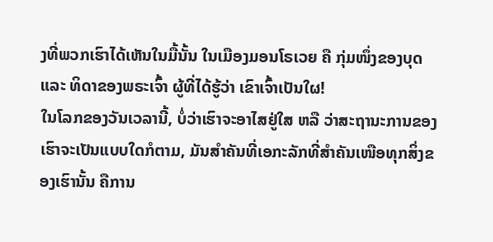ງທີ່ພວກເຮົາໄດ້ເຫັນໃນມື້ນັ້ນ ໃນເມືອງມອນໂຣເວຍ ຄື ກຸ່ມໜຶ່ງຂອງບຸດ ແລະ ທິດາຂອງພຣະເຈົ້າ ຜູ້ທີ່ໄດ້ຮູ້ວ່າ ເຂົາເຈົ້າເປັນໃຜ!
ໃນໂລກຂອງວັນເວລານີ້, ບໍ່ວ່າເຮົາຈະອາໄສຢູ່ໃສ ຫລື ວ່າສະຖານະການຂອງເຮົາຈະເປັນແບບໃດກໍຕາມ, ມັນສຳຄັນທີ່ເອກະລັກທີ່ສຳຄັນເໜືອທຸກສິ່ງຂອງເຮົານັ້ນ ຄືການ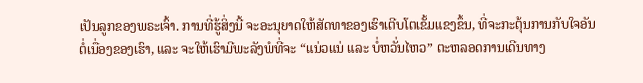ເປັນລູກຂອງພຣະເຈົ້າ. ການທີ່ຮູ້ສິ່ງນີ້ ຈະອະນຸຍາດໃຫ້ສັດທາຂອງເຮົາເຕີບໂຕເຂັ້ມແຂງຂຶ້ນ, ທີ່ຈະກະຕຸ້ນການກັບໃຈອັນຕໍ່ເນື່ອງຂອງເຮົາ, ແລະ ຈະໃຫ້ເຮົາມີພະລັງພໍທີ່ຈະ “ແນ່ວແນ່ ແລະ ບໍ່ຫວັ່ນໄຫວ” ຕະຫລອດການເດີນທາງ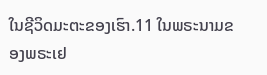ໃນຊີວິດມະຕະຂອງເຮົາ.11 ໃນພຣະນາມຂອງພຣະເຢ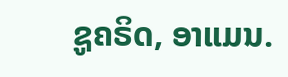ຊູຄຣິດ, ອາແມນ.